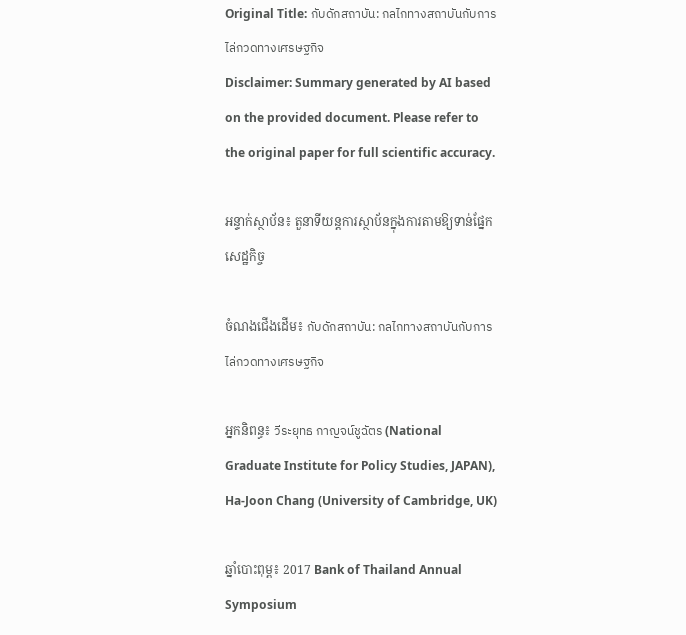Original Title: กับดักสถาบัน: กลไกทางสถาบันกับการไล่กวดทางเศรษฐกิจ
Disclaimer: Summary generated by AI based on the provided document. Please refer to the original paper for full scientific accuracy.

អន្ទាក់ស្ថាប័ន៖ តួនាទីយន្តការស្ថាប័នក្នុងការតាមឱ្យទាន់ផ្នែកសេដ្ឋកិច្ច

ចំណងជើងដើម៖ กับดักสถาบัน: กลไกทางสถาบันกับการไล่กวดทางเศรษฐกิจ

អ្នកនិពន្ធ៖ วีระยุทธ กาญจน์ชูฉัตร (National Graduate Institute for Policy Studies, JAPAN), Ha-Joon Chang (University of Cambridge, UK)

ឆ្នាំបោះពុម្ព៖ 2017 Bank of Thailand Annual Symposium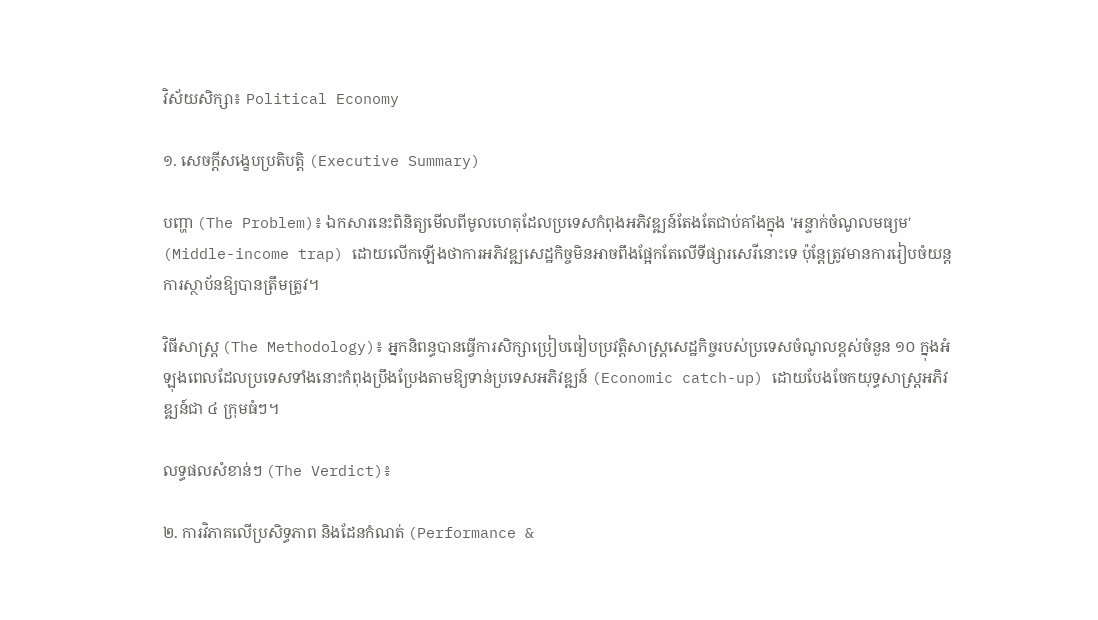វិស័យសិក្សា៖ Political Economy

១. សេចក្តីសង្ខេបប្រតិបត្តិ (Executive Summary)

បញ្ហា (The Problem)៖ ឯកសារនេះពិនិត្យមើលពីមូលហេតុដែលប្រទេសកំពុងអភិវឌ្ឍន៍តែងតែជាប់គាំងក្នុង 'អន្ទាក់ចំណូលមធ្យម' (Middle-income trap) ដោយលើកឡើងថាការអភិវឌ្ឍសេដ្ឋកិច្ចមិនអាចពឹងផ្អែកតែលើទីផ្សារសេរីនោះទេ ប៉ុន្តែត្រូវមានការរៀបចំយន្តការស្ថាប័នឱ្យបានត្រឹមត្រូវ។

វិធីសាស្ត្រ (The Methodology)៖ អ្នកនិពន្ធបានធ្វើការសិក្សាប្រៀបធៀបប្រវត្តិសាស្ត្រសេដ្ឋកិច្ចរបស់ប្រទេសចំណូលខ្ពស់ចំនួន ១០ ក្នុងអំឡុងពេលដែលប្រទេសទាំងនោះកំពុងប្រឹងប្រែងតាមឱ្យទាន់ប្រទេសអភិវឌ្ឍន៍ (Economic catch-up) ដោយបែងចែកយុទ្ធសាស្ត្រអភិវឌ្ឍន៍ជា ៤ ក្រុមធំៗ។

លទ្ធផលសំខាន់ៗ (The Verdict)៖

២. ការវិភាគលើប្រសិទ្ធភាព និងដែនកំណត់ (Performance &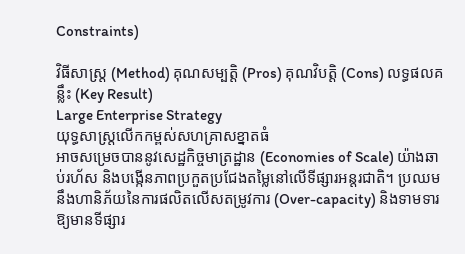Constraints)

វិធីសាស្ត្រ (Method) គុណសម្បត្តិ (Pros) គុណវិបត្តិ (Cons) លទ្ធផលគន្លឹះ (Key Result)
Large Enterprise Strategy
យុទ្ធសាស្ត្រលើកកម្ពស់សហគ្រាសខ្នាតធំ
អាចសម្រេចបាននូវសេដ្ឋកិច្ចមាត្រដ្ឋាន (Economies of Scale) យ៉ាងឆាប់រហ័ស និងបង្កើនភាពប្រកួតប្រជែងតម្លៃនៅលើទីផ្សារអន្តរជាតិ។ ប្រឈមនឹងហានិភ័យនៃការផលិតលើសតម្រូវការ (Over-capacity) និងទាមទារឱ្យមានទីផ្សារ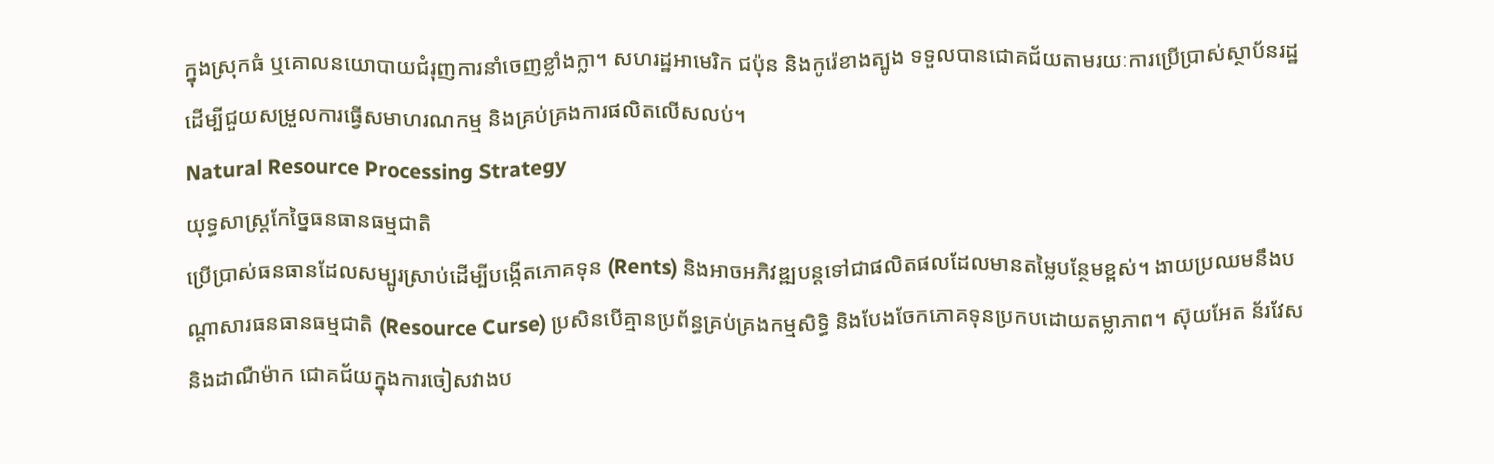ក្នុងស្រុកធំ ឬគោលនយោបាយជំរុញការនាំចេញខ្លាំងក្លា។ សហរដ្ឋអាមេរិក ជប៉ុន និងកូរ៉េខាងត្បូង ទទួលបានជោគជ័យតាមរយៈការប្រើប្រាស់ស្ថាប័នរដ្ឋដើម្បីជួយសម្រួលការធ្វើសមាហរណកម្ម និងគ្រប់គ្រងការផលិតលើសលប់។
Natural Resource Processing Strategy
យុទ្ធសាស្ត្រកែច្នៃធនធានធម្មជាតិ
ប្រើប្រាស់ធនធានដែលសម្បូរស្រាប់ដើម្បីបង្កើតភោគទុន (Rents) និងអាចអភិវឌ្ឍបន្តទៅជាផលិតផលដែលមានតម្លៃបន្ថែមខ្ពស់។ ងាយប្រឈមនឹងបណ្តាសារធនធានធម្មជាតិ (Resource Curse) ប្រសិនបើគ្មានប្រព័ន្ធគ្រប់គ្រងកម្មសិទ្ធិ និងបែងចែកភោគទុនប្រកបដោយតម្លាភាព។ ស៊ុយអែត ន័រវែស និងដាណឺម៉ាក ជោគជ័យក្នុងការចៀសវាងប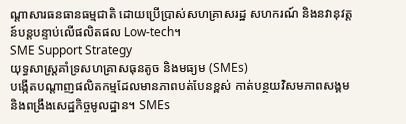ណ្តាសារធនធានធម្មជាតិ ដោយប្រើប្រាស់សហគ្រាសរដ្ឋ សហករណ៍ និងនវានុវត្តន៍បន្តបន្ទាប់លើផលិតផល Low-tech។
SME Support Strategy
យុទ្ធសាស្ត្រគាំទ្រសហគ្រាសធុនតូច និងមធ្យម (SMEs)
បង្កើតបណ្តាញផលិតកម្មដែលមានភាពបត់បែនខ្ពស់ កាត់បន្ថយវិសមភាពសង្គម និងពង្រឹងសេដ្ឋកិច្ចមូលដ្ឋាន។ SMEs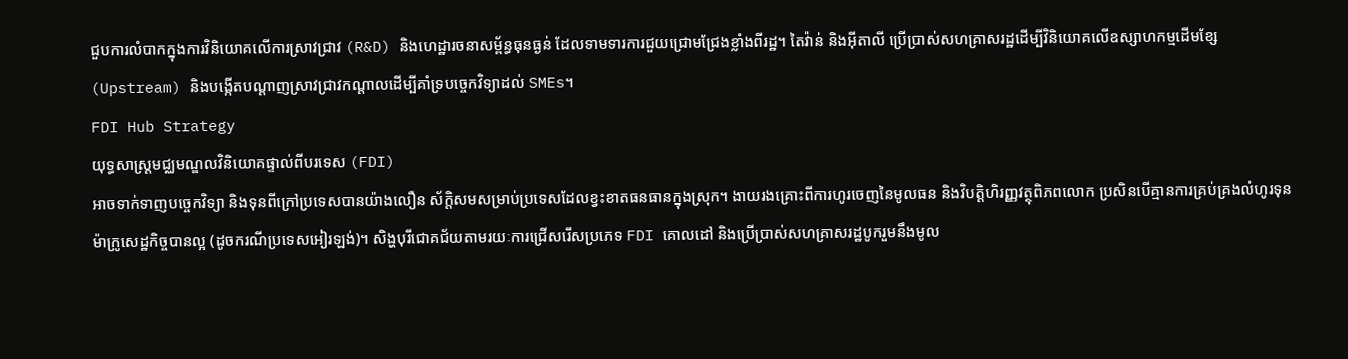ជួបការលំបាកក្នុងការវិនិយោគលើការស្រាវជ្រាវ (R&D) និងហេដ្ឋារចនាសម្ព័ន្ធធុនធ្ងន់ ដែលទាមទារការជួយជ្រោមជ្រែងខ្លាំងពីរដ្ឋ។ តៃវ៉ាន់ និងអុីតាលី ប្រើប្រាស់សហគ្រាសរដ្ឋដើម្បីវិនិយោគលើឧស្សាហកម្មដើមខ្សែ (Upstream) និងបង្កើតបណ្តាញស្រាវជ្រាវកណ្តាលដើម្បីគាំទ្របច្ចេកវិទ្យាដល់ SMEs។
FDI Hub Strategy
យុទ្ធសាស្ត្រមជ្ឈមណ្ឌលវិនិយោគផ្ទាល់ពីបរទេស (FDI)
អាចទាក់ទាញបច្ចេកវិទ្យា និងទុនពីក្រៅប្រទេសបានយ៉ាងលឿន ស័ក្តិសមសម្រាប់ប្រទេសដែលខ្វះខាតធនធានក្នុងស្រុក។ ងាយរងគ្រោះពីការហូរចេញនៃមូលធន និងវិបត្តិហិរញ្ញវត្ថុពិភពលោក ប្រសិនបើគ្មានការគ្រប់គ្រងលំហូរទុនម៉ាក្រូសេដ្ឋកិច្ចបានល្អ (ដូចករណីប្រទេសអៀរឡង់)។ សិង្ហបុរីជោគជ័យតាមរយៈការជ្រើសរើសប្រភេទ FDI គោលដៅ និងប្រើប្រាស់សហគ្រាសរដ្ឋបូករួមនឹងមូល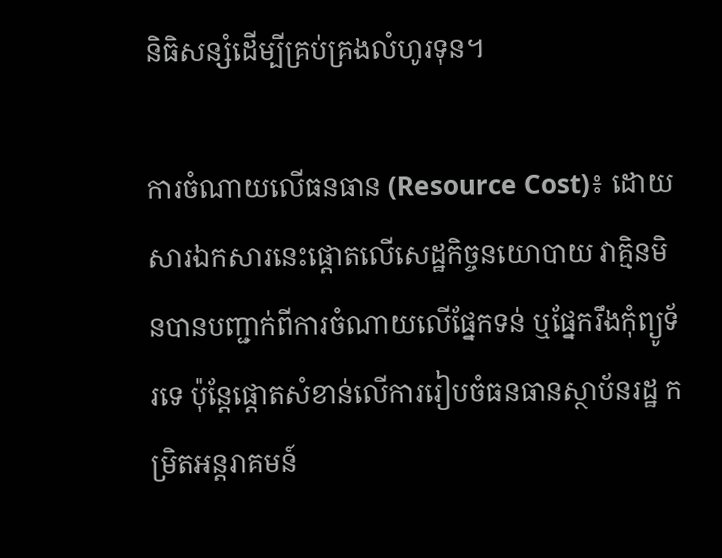និធិសន្សំដើម្បីគ្រប់គ្រងលំហូរទុន។

ការចំណាយលើធនធាន (Resource Cost)៖ ដោយសារឯកសារនេះផ្តោតលើសេដ្ឋកិច្ចនយោបាយ វាគ្មិនមិនបានបញ្ជាក់ពីការចំណាយលើផ្នែកទន់ ឬផ្នែករឹងកុំព្យូទ័រទេ ប៉ុន្តែផ្តោតសំខាន់លើការរៀបចំធនធានស្ថាប័នរដ្ឋ កម្រិតអន្តរាគមន៍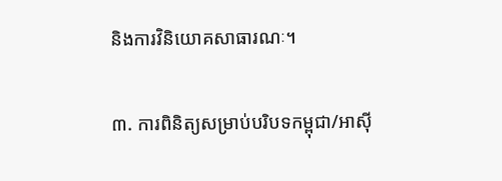និងការវិនិយោគសាធារណៈ។

៣. ការពិនិត្យសម្រាប់បរិបទកម្ពុជា/អាស៊ី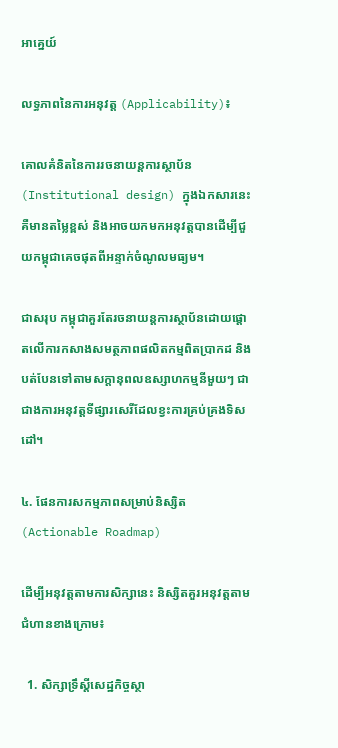អាគ្នេយ៍

លទ្ធភាពនៃការអនុវត្ត (Applicability)៖

គោលគំនិតនៃការរចនាយន្តការស្ថាប័ន (Institutional design) ក្នុងឯកសារនេះគឺមានតម្លៃខ្ពស់ និងអាចយកមកអនុវត្តបានដើម្បីជួយកម្ពុជាគេចផុតពីអន្ទាក់ចំណូលមធ្យម។

ជាសរុប កម្ពុជាគួរតែរចនាយន្តការស្ថាប័នដោយផ្តោតលើការកសាងសមត្ថភាពផលិតកម្មពិតប្រាកដ និងបត់បែនទៅតាមសក្តានុពលឧស្សាហកម្មនីមួយៗ ជាជាងការអនុវត្តទីផ្សារសេរីដែលខ្វះការគ្រប់គ្រងទិសដៅ។

៤. ផែនការសកម្មភាពសម្រាប់និស្សិត (Actionable Roadmap)

ដើម្បីអនុវត្តតាមការសិក្សានេះ និស្សិតគួរអនុវត្តតាមជំហានខាងក្រោម៖

  1. សិក្សាទ្រឹស្តីសេដ្ឋកិច្ចស្ថា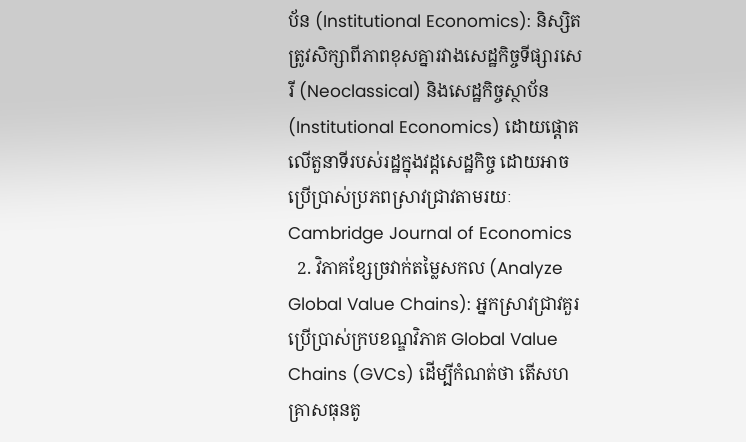ប័ន (Institutional Economics): និស្សិតត្រូវសិក្សាពីភាពខុសគ្នារវាងសេដ្ឋកិច្ចទីផ្សារសេរី (Neoclassical) និងសេដ្ឋកិច្ចស្ថាប័ន (Institutional Economics) ដោយផ្តោតលើតួនាទីរបស់រដ្ឋក្នុងវដ្តសេដ្ឋកិច្ច ដោយអាចប្រើប្រាស់ប្រភពស្រាវជ្រាវតាមរយៈ Cambridge Journal of Economics
  2. វិភាគខ្សែច្រវាក់តម្លៃសកល (Analyze Global Value Chains): អ្នកស្រាវជ្រាវគួរប្រើប្រាស់ក្របខណ្ឌវិភាគ Global Value Chains (GVCs) ដើម្បីកំណត់ថា តើសហគ្រាសធុនតូ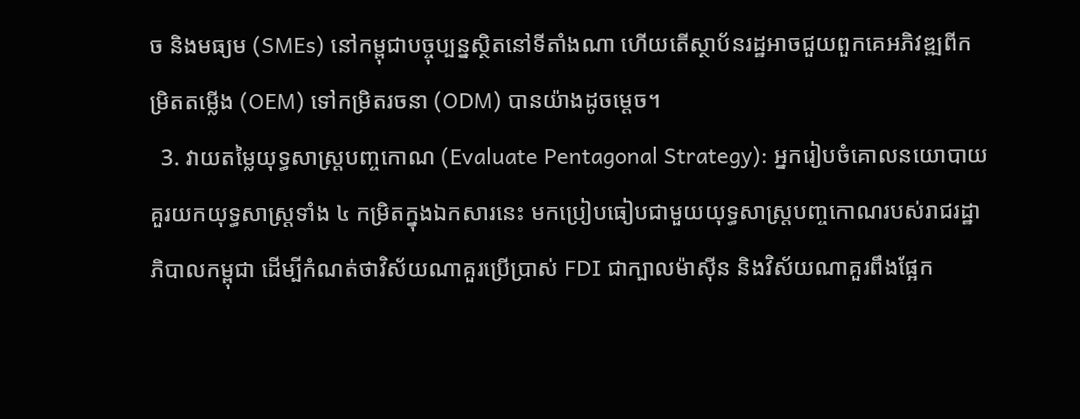ច និងមធ្យម (SMEs) នៅកម្ពុជាបច្ចុប្បន្នស្ថិតនៅទីតាំងណា ហើយតើស្ថាប័នរដ្ឋអាចជួយពួកគេអភិវឌ្ឍពីកម្រិតតម្លើង (OEM) ទៅកម្រិតរចនា (ODM) បានយ៉ាងដូចម្តេច។
  3. វាយតម្លៃយុទ្ធសាស្ត្របញ្ចកោណ (Evaluate Pentagonal Strategy): អ្នករៀបចំគោលនយោបាយគួរយកយុទ្ធសាស្ត្រទាំង ៤ កម្រិតក្នុងឯកសារនេះ មកប្រៀបធៀបជាមួយយុទ្ធសាស្ត្របញ្ចកោណរបស់រាជរដ្ឋាភិបាលកម្ពុជា ដើម្បីកំណត់ថាវិស័យណាគួរប្រើប្រាស់ FDI ជាក្បាលម៉ាស៊ីន និងវិស័យណាគួរពឹងផ្អែក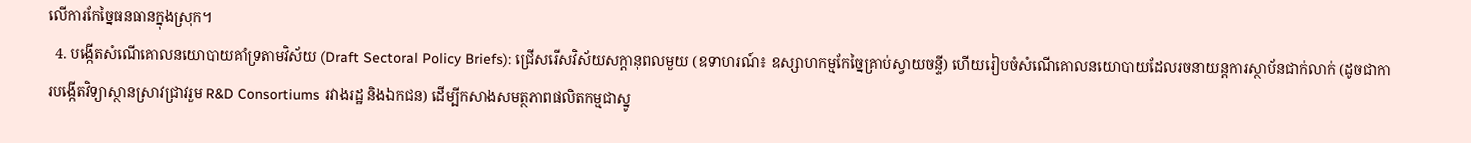លើការកែច្នៃធនធានក្នុងស្រុក។
  4. បង្កើតសំណើគោលនយោបាយគាំទ្រតាមវិស័យ (Draft Sectoral Policy Briefs): ជ្រើសរើសវិស័យសក្តានុពលមួយ (ឧទាហរណ៍៖ ឧស្សាហកម្មកែច្នៃគ្រាប់ស្វាយចន្ទី) ហើយរៀបចំសំណើគោលនយោបាយដែលរចនាយន្តការស្ថាប័នជាក់លាក់ (ដូចជាការបង្កើតវិទ្យាស្ថានស្រាវជ្រាវរួម R&D Consortiums រវាងរដ្ឋ និងឯកជន) ដើម្បីកសាងសមត្ថភាពផលិតកម្មជាស្នូ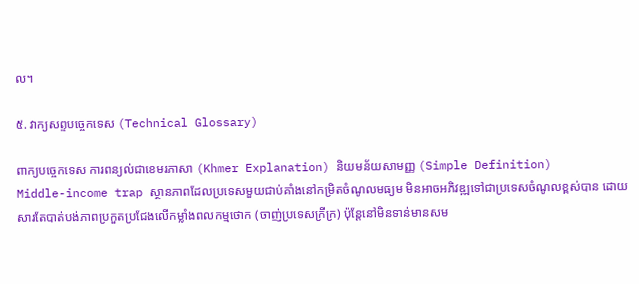ល។

៥. វាក្យសព្ទបច្ចេកទេស (Technical Glossary)

ពាក្យបច្ចេកទេស ការពន្យល់ជាខេមរភាសា (Khmer Explanation) និយមន័យសាមញ្ញ (Simple Definition)
Middle-income trap ស្ថានភាពដែលប្រទេសមួយជាប់គាំងនៅកម្រិតចំណូលមធ្យម មិនអាចអភិវឌ្ឍទៅជាប្រទេសចំណូលខ្ពស់បាន ដោយសារតែបាត់បង់ភាពប្រកួតប្រជែងលើកម្លាំងពលកម្មថោក (ចាញ់ប្រទេសក្រីក្រ) ប៉ុន្តែនៅមិនទាន់មានសម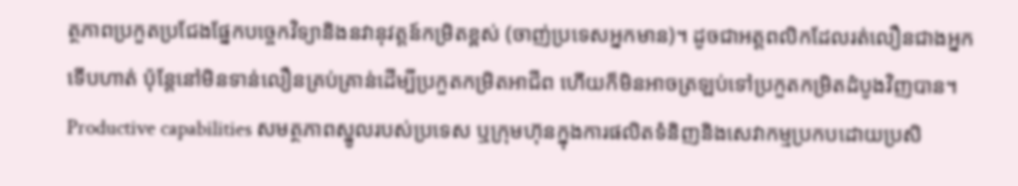ត្ថភាពប្រកួតប្រជែងផ្នែកបច្ចេកវិទ្យានិងនវានុវត្តន៍កម្រិតខ្ពស់ (ចាញ់ប្រទេសអ្នកមាន)។ ដូចជាអត្តពលិកដែលរត់លឿនជាងអ្នកទើបហាត់ ប៉ុន្តែនៅមិនទាន់លឿនគ្រប់គ្រាន់ដើម្បីប្រកួតកម្រិតអាជីព ហើយក៏មិនអាចត្រឡប់ទៅប្រកួតកម្រិតដំបូងវិញបាន។
Productive capabilities សមត្ថភាពស្នូលរបស់ប្រទេស ឬក្រុមហ៊ុនក្នុងការផលិតទំនិញនិងសេវាកម្មប្រកបដោយប្រសិ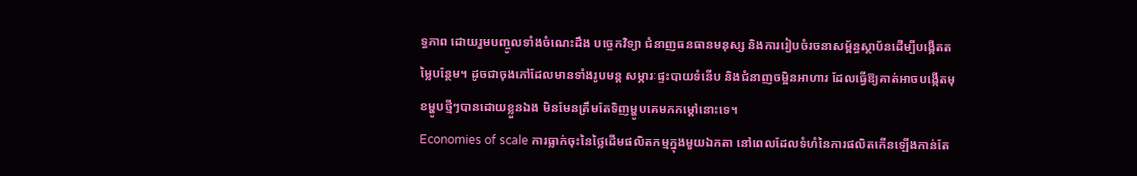ទ្ធភាព ដោយរួមបញ្ចូលទាំងចំណេះដឹង បច្ចេកវិទ្យា ជំនាញធនធានមនុស្ស និងការរៀបចំរចនាសម្ព័ន្ធស្ថាប័នដើម្បីបង្កើតតម្លៃបន្ថែម។ ដូចជាចុងភៅដែលមានទាំងរូបមន្ត សម្ភារៈផ្ទះបាយទំនើប និងជំនាញចម្អិនអាហារ ដែលធ្វើឱ្យគាត់អាចបង្កើតមុខម្ហូបថ្មីៗបានដោយខ្លួនឯង មិនមែនត្រឹមតែទិញម្ហូបគេមកកម្តៅនោះទេ។
Economies of scale ការធ្លាក់ចុះនៃថ្លៃដើមផលិតកម្មក្នុងមួយឯកតា នៅពេលដែលទំហំនៃការផលិតកើនឡើងកាន់តែ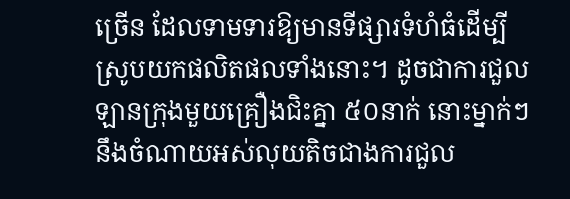ច្រើន ដែលទាមទារឱ្យមានទីផ្សារទំហំធំដើម្បីស្រូបយកផលិតផលទាំងនោះ។ ដូចជាការជួលឡានក្រុងមួយគ្រឿងជិះគ្នា ៥០នាក់ នោះម្នាក់ៗនឹងចំណាយអស់លុយតិចជាងការជួល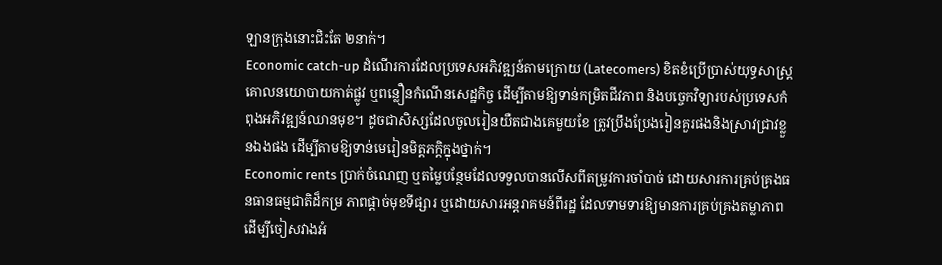ឡានក្រុងនោះជិះតែ ២នាក់។
Economic catch-up ដំណើរការដែលប្រទេសអភិវឌ្ឍន៍តាមក្រោយ (Latecomers) ខិតខំប្រើប្រាស់យុទ្ធសាស្ត្រគោលនយោបាយកាត់ផ្លូវ ឬពន្លឿនកំណើនសេដ្ឋកិច្ច ដើម្បីតាមឱ្យទាន់កម្រិតជីវភាព និងបច្ចេកវិទ្យារបស់ប្រទេសកំពុងអភិវឌ្ឍន៍ឈានមុខ។ ដូចជាសិស្សដែលចូលរៀនយឺតជាងគេមួយខែ ត្រូវប្រឹងប្រែងរៀនគួរផងនិងស្រាវជ្រាវខ្លួនឯងផង ដើម្បីតាមឱ្យទាន់មេរៀនមិត្តភក្តិក្នុងថ្នាក់។
Economic rents ប្រាក់ចំណេញ ឬតម្លៃបន្ថែមដែលទទួលបានលើសពីតម្រូវការចាំបាច់ ដោយសារការគ្រប់គ្រងធនធានធម្មជាតិដ៏កម្រ ភាពផ្តាច់មុខទីផ្សារ ឬដោយសារអន្តរាគមន៍ពីរដ្ឋ ដែលទាមទារឱ្យមានការគ្រប់គ្រងតម្លាភាពដើម្បីចៀសវាងអំ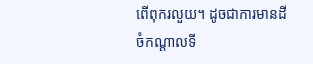ពើពុករលួយ។ ដូចជាការមានដីចំកណ្តាលទី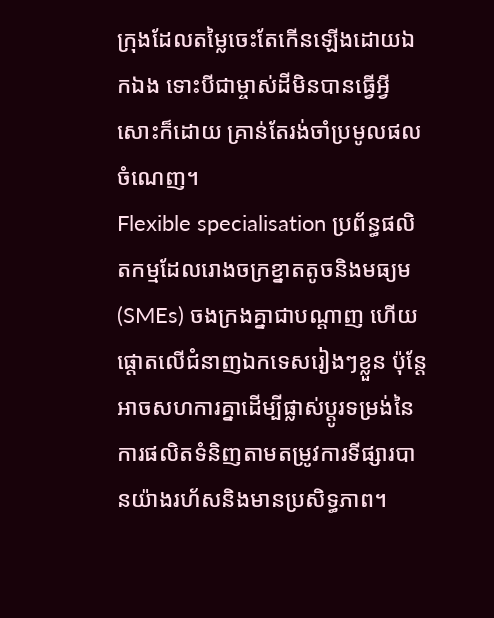ក្រុងដែលតម្លៃចេះតែកើនឡើងដោយឯកឯង ទោះបីជាម្ចាស់ដីមិនបានធ្វើអ្វីសោះក៏ដោយ គ្រាន់តែរង់ចាំប្រមូលផលចំណេញ។
Flexible specialisation ប្រព័ន្ធផលិតកម្មដែលរោងចក្រខ្នាតតូចនិងមធ្យម (SMEs) ចងក្រងគ្នាជាបណ្តាញ ហើយផ្តោតលើជំនាញឯកទេសរៀងៗខ្លួន ប៉ុន្តែអាចសហការគ្នាដើម្បីផ្លាស់ប្តូរទម្រង់នៃការផលិតទំនិញតាមតម្រូវការទីផ្សារបានយ៉ាងរហ័សនិងមានប្រសិទ្ធភាព។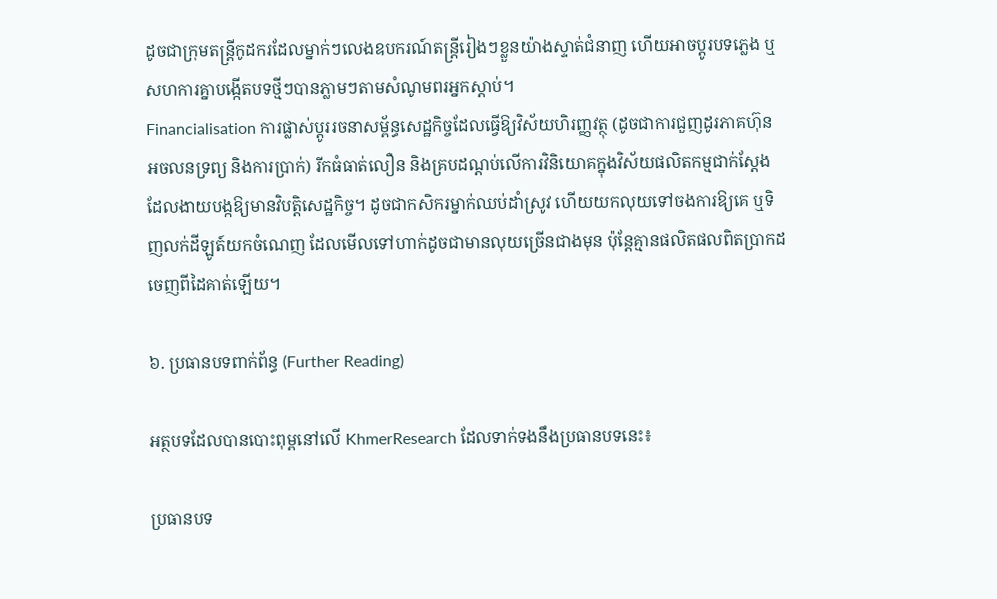ដូចជាក្រុមតន្ត្រីកូដករដែលម្នាក់ៗលេងឧបករណ៍តន្ត្រីរៀងៗខ្លួនយ៉ាងស្ទាត់ជំនាញ ហើយអាចប្តូរបទភ្លេង ឬសហការគ្នាបង្កើតបទថ្មីៗបានភ្លាមៗតាមសំណូមពរអ្នកស្តាប់។
Financialisation ការផ្លាស់ប្តូររចនាសម្ព័ន្ធសេដ្ឋកិច្ចដែលធ្វើឱ្យវិស័យហិរញ្ញវត្ថុ (ដូចជាការជួញដូរភាគហ៊ុន អចលនទ្រព្យ និងការប្រាក់) រីកធំធាត់លឿន និងគ្របដណ្តប់លើការវិនិយោគក្នុងវិស័យផលិតកម្មជាក់ស្តែង ដែលងាយបង្កឱ្យមានវិបត្តិសេដ្ឋកិច្ច។ ដូចជាកសិករម្នាក់ឈប់ដាំស្រូវ ហើយយកលុយទៅចងការឱ្យគេ ឬទិញលក់ដីឡូត៍យកចំណេញ ដែលមើលទៅហាក់ដូចជាមានលុយច្រើនជាងមុន ប៉ុន្តែគ្មានផលិតផលពិតប្រាកដចេញពីដៃគាត់ឡើយ។

៦. ប្រធានបទពាក់ព័ន្ធ (Further Reading)

អត្ថបទដែលបានបោះពុម្ពនៅលើ KhmerResearch ដែលទាក់ទងនឹងប្រធានបទនេះ៖

ប្រធានបទ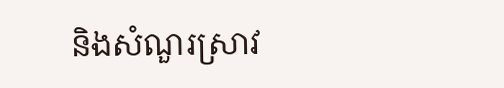និងសំណួរស្រាវ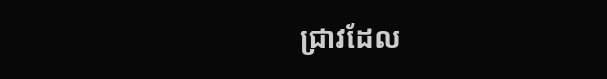ជ្រាវដែល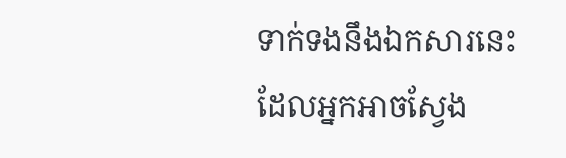ទាក់ទងនឹងឯកសារនេះ ដែលអ្នកអាចស្វែង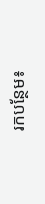រកបន្ថែម៖